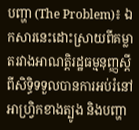បញ្ហា (The Problem)៖ ឯកសារនេះដោះស្រាយពីគម្លាតរវាងអាណត្តិរដ្ឋធម្មនុញ្ញស្តីពីសិទ្ធិទទួលបានការអប់រំនៅអាហ្វ្រិកខាងត្បូង និងបញ្ហា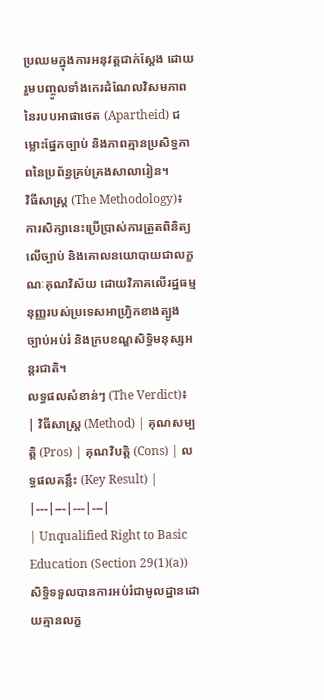ប្រឈមក្នុងការអនុវត្តជាក់ស្តែង ដោយរួមបញ្ចូលទាំងកេរដំណែលវិសមភាពនៃរបបអាផាថេត (Apartheid) ជម្លោះផ្នែកច្បាប់ និងភាពគ្មានប្រសិទ្ធភាពនៃប្រព័ន្ធគ្រប់គ្រងសាលារៀន។
វិធីសាស្ត្រ (The Methodology)៖ ការសិក្សានេះប្រើប្រាស់ការត្រួតពិនិត្យលើច្បាប់ និងគោលនយោបាយជាលក្ខណៈគុណវិស័យ ដោយវិភាគលើរដ្ឋធម្មនុញ្ញរបស់ប្រទេសអាហ្វ្រិកខាងត្បូង ច្បាប់អប់រំ និងក្របខណ្ឌសិទ្ធិមនុស្សអន្តរជាតិ។
លទ្ធផលសំខាន់ៗ (The Verdict)៖
| វិធីសាស្ត្រ (Method) | គុណសម្បត្តិ (Pros) | គុណវិបត្តិ (Cons) | លទ្ធផលគន្លឹះ (Key Result) |
|---|---|---|---|
| Unqualified Right to Basic Education (Section 29(1)(a)) សិទ្ធិទទួលបានការអប់រំជាមូលដ្ឋានដោយគ្មានលក្ខ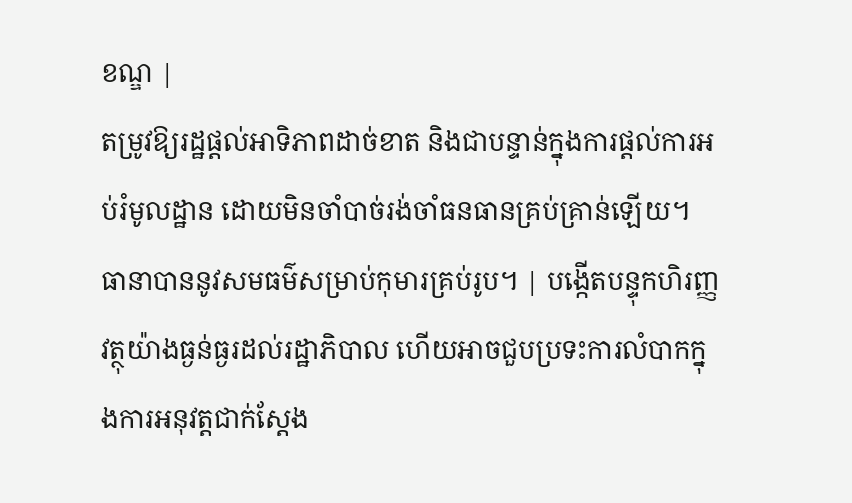ខណ្ឌ |
តម្រូវឱ្យរដ្ឋផ្តល់អាទិភាពដាច់ខាត និងជាបន្ទាន់ក្នុងការផ្តល់ការអប់រំមូលដ្ឋាន ដោយមិនចាំបាច់រង់ចាំធនធានគ្រប់គ្រាន់ឡើយ។ ធានាបាននូវសមធម៌សម្រាប់កុមារគ្រប់រូប។ | បង្កើតបន្ទុកហិរញ្ញវត្ថុយ៉ាងធ្ងន់ធ្ងរដល់រដ្ឋាភិបាល ហើយអាចជួបប្រទះការលំបាកក្នុងការអនុវត្តជាក់ស្តែង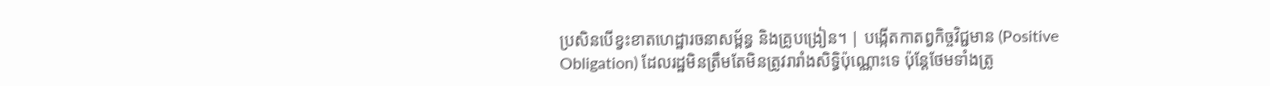ប្រសិនបើខ្វះខាតហេដ្ឋារចនាសម្ព័ន្ធ និងគ្រូបង្រៀន។ | បង្កើតកាតព្វកិច្ចវិជ្ជមាន (Positive Obligation) ដែលរដ្ឋមិនត្រឹមតែមិនត្រូវរារាំងសិទ្ធិប៉ុណ្ណោះទេ ប៉ុន្តែថែមទាំងត្រូ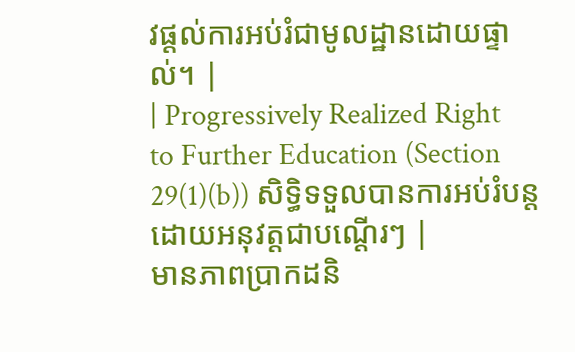វផ្តល់ការអប់រំជាមូលដ្ឋានដោយផ្ទាល់។ |
| Progressively Realized Right to Further Education (Section 29(1)(b)) សិទ្ធិទទួលបានការអប់រំបន្តដោយអនុវត្តជាបណ្តើរៗ |
មានភាពប្រាកដនិ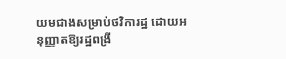យមជាងសម្រាប់ថវិការដ្ឋ ដោយអនុញ្ញាតឱ្យរដ្ឋពង្រី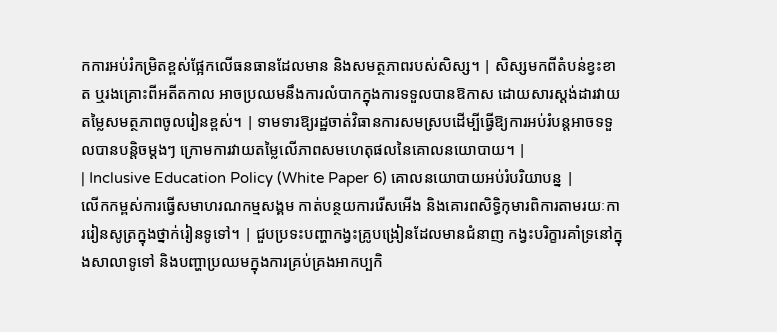កការអប់រំកម្រិតខ្ពស់ផ្អែកលើធនធានដែលមាន និងសមត្ថភាពរបស់សិស្ស។ | សិស្សមកពីតំបន់ខ្វះខាត ឬរងគ្រោះពីអតីតកាល អាចប្រឈមនឹងការលំបាកក្នុងការទទួលបានឱកាស ដោយសារស្តង់ដារវាយតម្លៃសមត្ថភាពចូលរៀនខ្ពស់។ | ទាមទារឱ្យរដ្ឋចាត់វិធានការសមស្របដើម្បីធ្វើឱ្យការអប់រំបន្តអាចទទួលបានបន្តិចម្តងៗ ក្រោមការវាយតម្លៃលើភាពសមហេតុផលនៃគោលនយោបាយ។ |
| Inclusive Education Policy (White Paper 6) គោលនយោបាយអប់រំបរិយាបន្ន |
លើកកម្ពស់ការធ្វើសមាហរណកម្មសង្គម កាត់បន្ថយការរើសអើង និងគោរពសិទ្ធិកុមារពិការតាមរយៈការរៀនសូត្រក្នុងថ្នាក់រៀនទូទៅ។ | ជួបប្រទះបញ្ហាកង្វះគ្រូបង្រៀនដែលមានជំនាញ កង្វះបរិក្ខារគាំទ្រនៅក្នុងសាលាទូទៅ និងបញ្ហាប្រឈមក្នុងការគ្រប់គ្រងអាកប្បកិ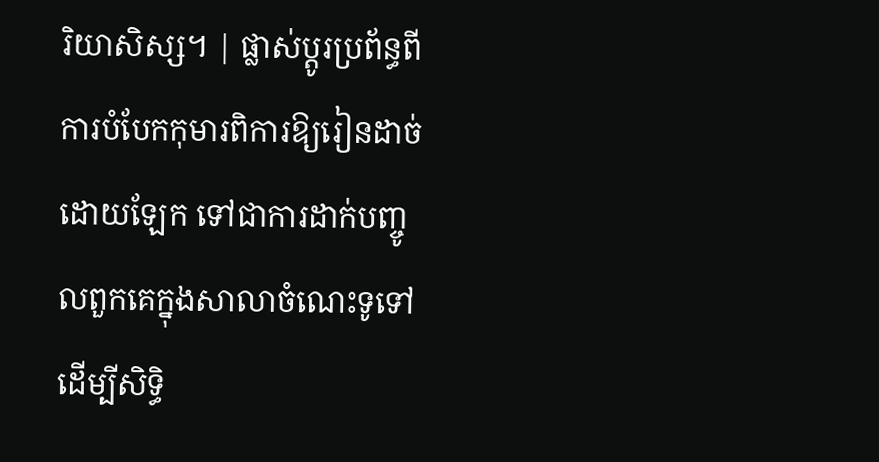រិយាសិស្ស។ | ផ្លាស់ប្តូរប្រព័ន្ធពីការបំបែកកុមារពិការឱ្យរៀនដាច់ដោយឡែក ទៅជាការដាក់បញ្ចូលពួកគេក្នុងសាលាចំណេះទូទៅ ដើម្បីសិទ្ធិ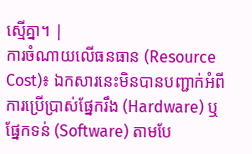ស្មើគ្នា។ |
ការចំណាយលើធនធាន (Resource Cost)៖ ឯកសារនេះមិនបានបញ្ជាក់អំពីការប្រើប្រាស់ផ្នែករឹង (Hardware) ឬផ្នែកទន់ (Software) តាមបែ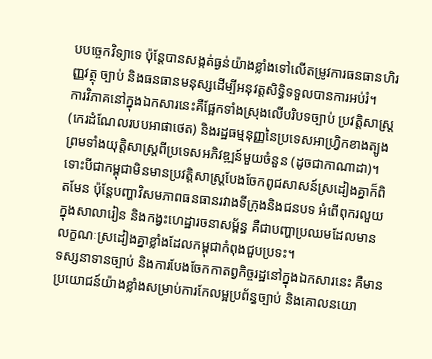បបច្ចេកវិទ្យាទេ ប៉ុន្តែបានសង្កត់ធ្ងន់យ៉ាងខ្លាំងទៅលើតម្រូវការធនធានហិរញ្ញវត្ថុ ច្បាប់ និងធនធានមនុស្សដើម្បីអនុវត្តសិទ្ធិទទួលបានការអប់រំ។
ការវិភាគនៅក្នុងឯកសារនេះគឺផ្អែកទាំងស្រុងលើបរិបទច្បាប់ ប្រវត្តិសាស្ត្រ (កេរដំណែលរបបអាផាថេត) និងរដ្ឋធម្មនុញ្ញនៃប្រទេសអាហ្វ្រិកខាងត្បូង ព្រមទាំងយុត្តិសាស្ត្រពីប្រទេសអភិវឌ្ឍន៍មួយចំនួន (ដូចជាកាណាដា)។ ទោះបីជាកម្ពុជាមិនមានប្រវត្តិសាស្ត្របែងចែកពូជសាសន៍ស្រដៀងគ្នាក៏ពិតមែន ប៉ុន្តែបញ្ហាវិសមភាពធនធានរវាងទីក្រុងនិងជនបទ អំពើពុករលួយក្នុងសាលារៀន និងកង្វះហេដ្ឋារចនាសម្ព័ន្ធ គឺជាបញ្ហាប្រឈមដែលមានលក្ខណៈស្រដៀងគ្នាខ្លាំងដែលកម្ពុជាកំពុងជួបប្រទះ។
ទស្សនាទានច្បាប់ និងការបែងចែកកាតព្វកិច្ចរដ្ឋនៅក្នុងឯកសារនេះ គឺមានប្រយោជន៍យ៉ាងខ្លាំងសម្រាប់ការកែលម្អប្រព័ន្ធច្បាប់ និងគោលនយោ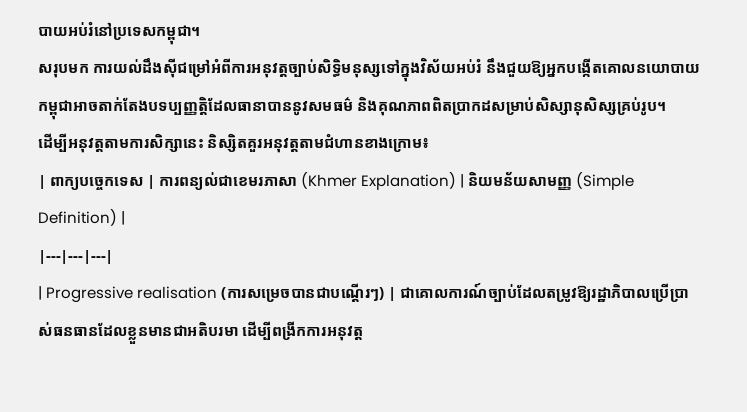បាយអប់រំនៅប្រទេសកម្ពុជា។
សរុបមក ការយល់ដឹងស៊ីជម្រៅអំពីការអនុវត្តច្បាប់សិទ្ធិមនុស្សទៅក្នុងវិស័យអប់រំ នឹងជួយឱ្យអ្នកបង្កើតគោលនយោបាយកម្ពុជាអាចតាក់តែងបទប្បញ្ញត្តិដែលធានាបាននូវសមធម៌ និងគុណភាពពិតប្រាកដសម្រាប់សិស្សានុសិស្សគ្រប់រូប។
ដើម្បីអនុវត្តតាមការសិក្សានេះ និស្សិតគួរអនុវត្តតាមជំហានខាងក្រោម៖
| ពាក្យបច្ចេកទេស | ការពន្យល់ជាខេមរភាសា (Khmer Explanation) | និយមន័យសាមញ្ញ (Simple Definition) |
|---|---|---|
| Progressive realisation (ការសម្រេចបានជាបណ្តើរៗ) | ជាគោលការណ៍ច្បាប់ដែលតម្រូវឱ្យរដ្ឋាភិបាលប្រើប្រាស់ធនធានដែលខ្លួនមានជាអតិបរមា ដើម្បីពង្រីកការអនុវត្ត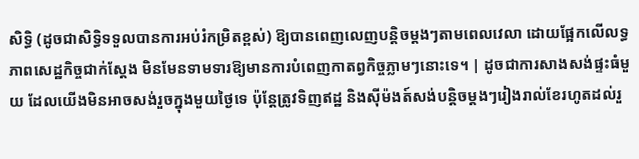សិទ្ធិ (ដូចជាសិទ្ធិទទួលបានការអប់រំកម្រិតខ្ពស់) ឱ្យបានពេញលេញបន្តិចម្តងៗតាមពេលវេលា ដោយផ្អែកលើលទ្ធភាពសេដ្ឋកិច្ចជាក់ស្តែង មិនមែនទាមទារឱ្យមានការបំពេញកាតព្វកិច្ចភ្លាមៗនោះទេ។ | ដូចជាការសាងសង់ផ្ទះធំមួយ ដែលយើងមិនអាចសង់រួចក្នុងមួយថ្ងៃទេ ប៉ុន្តែត្រូវទិញឥដ្ឋ និងស៊ីម៉ងត៍សង់បន្តិចម្តងៗរៀងរាល់ខែរហូតដល់រួ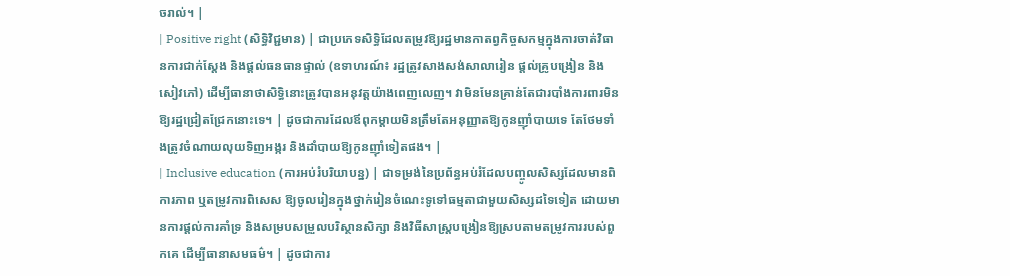ចរាល់។ |
| Positive right (សិទ្ធិវិជ្ជមាន) | ជាប្រភេទសិទ្ធិដែលតម្រូវឱ្យរដ្ឋមានកាតព្វកិច្ចសកម្មក្នុងការចាត់វិធានការជាក់ស្តែង និងផ្តល់ធនធានផ្ទាល់ (ឧទាហរណ៍៖ រដ្ឋត្រូវសាងសង់សាលារៀន ផ្តល់គ្រូបង្រៀន និងសៀវភៅ) ដើម្បីធានាថាសិទ្ធិនោះត្រូវបានអនុវត្តយ៉ាងពេញលេញ។ វាមិនមែនគ្រាន់តែជារបាំងការពារមិនឱ្យរដ្ឋជ្រៀតជ្រែកនោះទេ។ | ដូចជាការដែលឪពុកម្តាយមិនត្រឹមតែអនុញ្ញាតឱ្យកូនញ៉ាំបាយទេ តែថែមទាំងត្រូវចំណាយលុយទិញអង្ករ និងដាំបាយឱ្យកូនញ៉ាំទៀតផង។ |
| Inclusive education (ការអប់រំបរិយាបន្ន) | ជាទម្រង់នៃប្រព័ន្ធអប់រំដែលបញ្ចូលសិស្សដែលមានពិការភាព ឬតម្រូវការពិសេស ឱ្យចូលរៀនក្នុងថ្នាក់រៀនចំណេះទូទៅធម្មតាជាមួយសិស្សដទៃទៀត ដោយមានការផ្តល់ការគាំទ្រ និងសម្របសម្រួលបរិស្ថានសិក្សា និងវិធីសាស្ត្របង្រៀនឱ្យស្របតាមតម្រូវការរបស់ពួកគេ ដើម្បីធានាសមធម៌។ | ដូចជាការ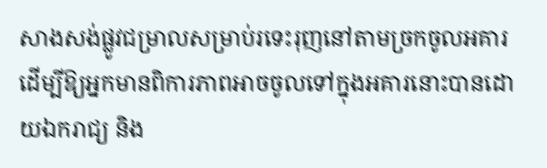សាងសង់ផ្លូវជម្រាលសម្រាប់រទេះរុញនៅតាមច្រកចូលអគារ ដើម្បីឱ្យអ្នកមានពិការភាពអាចចូលទៅក្នុងអគារនោះបានដោយឯករាជ្យ និង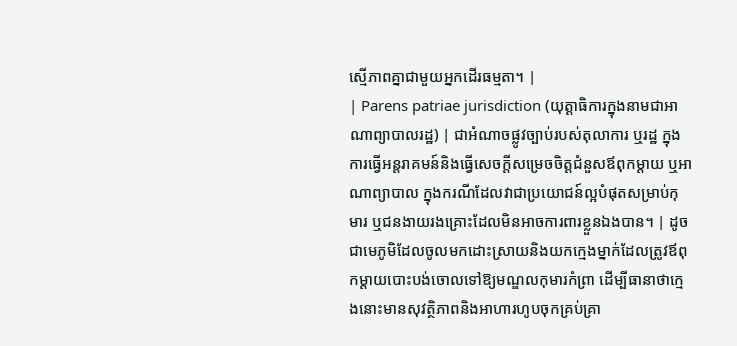ស្មើភាពគ្នាជាមួយអ្នកដើរធម្មតា។ |
| Parens patriae jurisdiction (យុត្តាធិការក្នុងនាមជាអាណាព្យាបាលរដ្ឋ) | ជាអំណាចផ្លូវច្បាប់របស់តុលាការ ឬរដ្ឋ ក្នុងការធ្វើអន្តរាគមន៍និងធ្វើសេចក្តីសម្រេចចិត្តជំនួសឪពុកម្តាយ ឬអាណាព្យាបាល ក្នុងករណីដែលវាជាប្រយោជន៍ល្អបំផុតសម្រាប់កុមារ ឬជនងាយរងគ្រោះដែលមិនអាចការពារខ្លួនឯងបាន។ | ដូចជាមេភូមិដែលចូលមកដោះស្រាយនិងយកក្មេងម្នាក់ដែលត្រូវឪពុកម្តាយបោះបង់ចោលទៅឱ្យមណ្ឌលកុមារកំព្រា ដើម្បីធានាថាក្មេងនោះមានសុវត្ថិភាពនិងអាហារហូបចុកគ្រប់គ្រា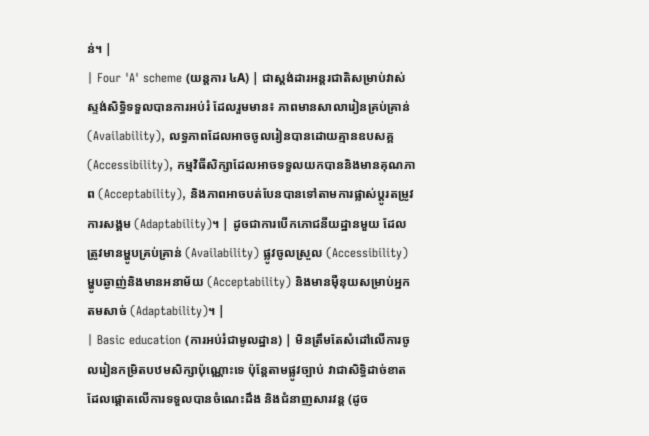ន់។ |
| Four 'A' scheme (យន្តការ ៤A) | ជាស្តង់ដារអន្តរជាតិសម្រាប់វាស់ស្ទង់សិទ្ធិទទួលបានការអប់រំ ដែលរួមមាន៖ ភាពមានសាលារៀនគ្រប់គ្រាន់ (Availability), លទ្ធភាពដែលអាចចូលរៀនបានដោយគ្មានឧបសគ្គ (Accessibility), កម្មវិធីសិក្សាដែលអាចទទួលយកបាននិងមានគុណភាព (Acceptability), និងភាពអាចបត់បែនបានទៅតាមការផ្លាស់ប្តូរតម្រូវការសង្គម (Adaptability)។ | ដូចជាការបើកភោជនីយដ្ឋានមួយ ដែលត្រូវមានម្ហូបគ្រប់គ្រាន់ (Availability) ផ្លូវចូលស្រួល (Accessibility) ម្ហូបឆ្ងាញ់និងមានអនាម័យ (Acceptability) និងមានម៉ឺនុយសម្រាប់អ្នកតមសាច់ (Adaptability)។ |
| Basic education (ការអប់រំជាមូលដ្ឋាន) | មិនត្រឹមតែសំដៅលើការចូលរៀនកម្រិតបឋមសិក្សាប៉ុណ្ណោះទេ ប៉ុន្តែតាមផ្លូវច្បាប់ វាជាសិទ្ធិដាច់ខាតដែលផ្តោតលើការទទួលបានចំណេះដឹង និងជំនាញសារវន្ត (ដូច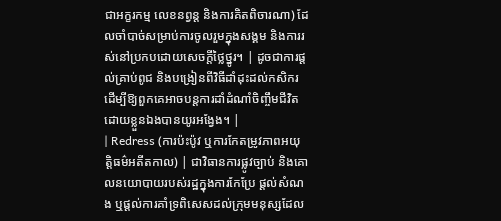ជាអក្ខរកម្ម លេខនព្វន្ត និងការគិតពិចារណា) ដែលចាំបាច់សម្រាប់ការចូលរួមក្នុងសង្គម និងការរស់នៅប្រកបដោយសេចក្តីថ្លៃថ្នូរ។ | ដូចជាការផ្តល់គ្រាប់ពូជ និងបង្រៀនពីវិធីដាំដុះដល់កសិករ ដើម្បីឱ្យពួកគេអាចបន្តការដាំដំណាំចិញ្ចឹមជីវិតដោយខ្លួនឯងបានយូរអង្វែង។ |
| Redress (ការប៉ះប៉ូវ ឬការកែតម្រូវភាពអយុត្តិធម៌អតីតកាល) | ជាវិធានការផ្លូវច្បាប់ និងគោលនយោបាយរបស់រដ្ឋក្នុងការកែប្រែ ផ្តល់សំណង ឬផ្តល់ការគាំទ្រពិសេសដល់ក្រុមមនុស្សដែល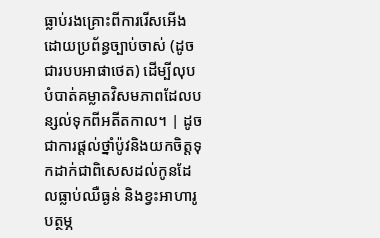ធ្លាប់រងគ្រោះពីការរើសអើងដោយប្រព័ន្ធច្បាប់ចាស់ (ដូចជារបបអាផាថេត) ដើម្បីលុបបំបាត់គម្លាតវិសមភាពដែលបន្សល់ទុកពីអតីតកាល។ | ដូចជាការផ្តល់ថ្នាំប៉ូវនិងយកចិត្តទុកដាក់ជាពិសេសដល់កូនដែលធ្លាប់ឈឺធ្ងន់ និងខ្វះអាហារូបត្ថម្ភ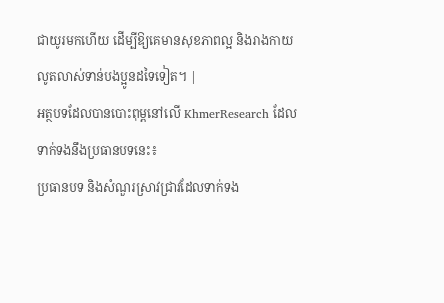ជាយូរមកហើយ ដើម្បីឱ្យគេមានសុខភាពល្អ និងរាងកាយលូតលាស់ទាន់បងប្អូនដទៃទៀត។ |
អត្ថបទដែលបានបោះពុម្ពនៅលើ KhmerResearch ដែលទាក់ទងនឹងប្រធានបទនេះ៖
ប្រធានបទ និងសំណួរស្រាវជ្រាវដែលទាក់ទង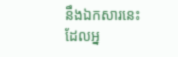នឹងឯកសារនេះ ដែលអ្ន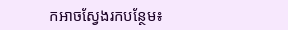កអាចស្វែងរកបន្ថែម៖